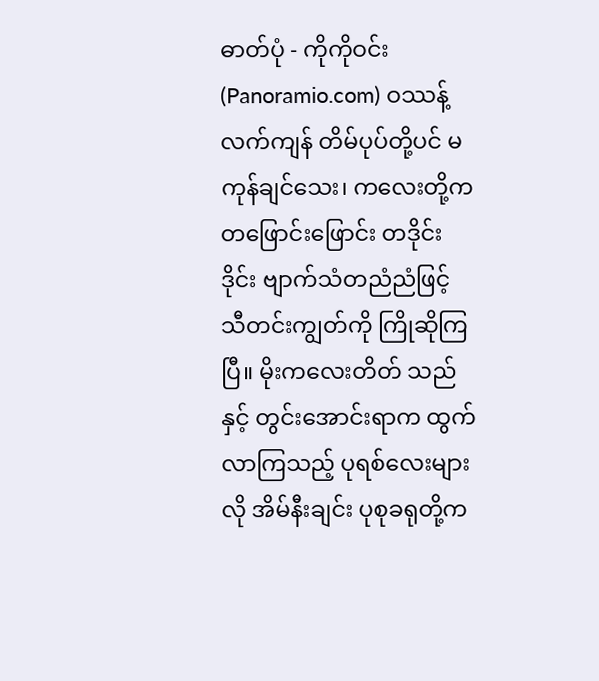ဓာတ်ပုံ - ကိုကိုဝင်း (Panoramio.com) ဝဿန့်လက်ကျန် တိမ်ပုပ်တို့ပင် မကုန်ချင်သေး၊ ကလေးတို့က တဖြောင်းဖြောင်း တဒိုင်းဒိုင်း ဗျာက်သံတညံညံဖြင့် သီတင်းကျွတ်ကို ကြိုဆိုကြပြီ။ မိုးကလေးတိတ် သည်နှင့် တွင်းအောင်းရာက ထွက်လာကြသည့် ပုရစ်လေးများလို အိမ်နီးချင်း ပုစုခရုတို့က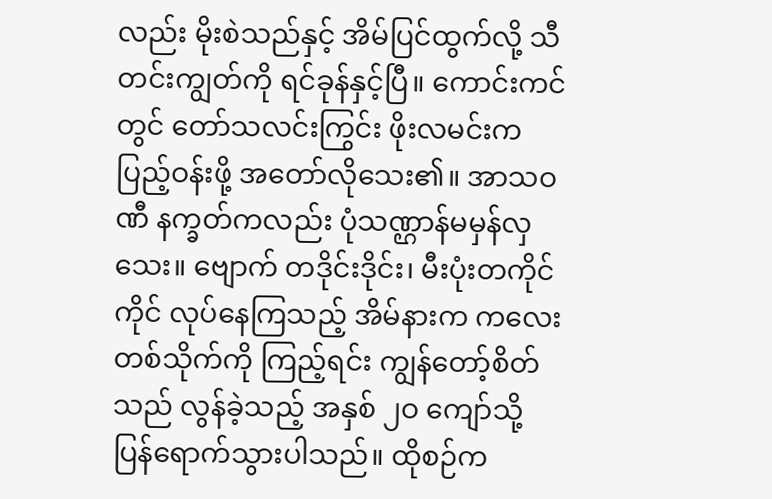လည်း မိုးစဲသည်နှင့် အိမ်ပြင်ထွက်လို့ သီတင်းကျွတ်ကို ရင်ခုန်နှင့်ပြီ။ ကောင်းကင်တွင် တော်သလင်းကြွင်း ဖိုးလမင်းက ပြည့်ဝန်းဖို့ အတော်လိုသေး၏။ အာသဝဏီ နက္ခတ်ကလည်း ပုံသဏ္ဌာန်မမှန်လှသေး။ ဗျောက် တဒိုင်းဒိုင်း၊ မီးပုံးတကိုင်ကိုင် လုပ်နေကြသည့် အိမ်နားက ကလေးတစ်သိုက်ကို ကြည့်ရင်း ကျွန်တော့်စိတ်သည် လွန်ခဲ့သည့် အနှစ် ၂ဝ ကျော်သို့ ပြန်ရောက်သွားပါသည်။ ထိုစဉ်က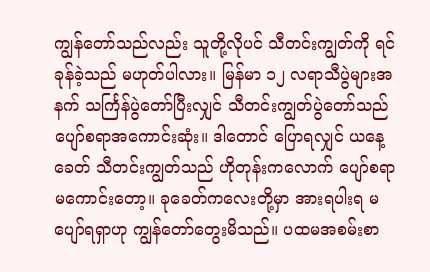ကျွန်တော်သည်လည်း သူတို့လိုပင် သီတင်းကျွတ်ကို ရင်ခုန်ခဲ့သည် မဟုတ်ပါလား။ မြန်မာ ၁၂ လရာသီပွဲများအနက် သင်္ကြန်ပွဲတော်ပြီးလျှင် သီတင်းကျွတ်ပွဲတော်သည် ပျော်စရာအကောင်းဆုံး။ ဒါတောင် ပြောရလျှင် ယနေ့ခေတ် သီတင်းကျွတ်သည် ဟိုတုန်းကလောက် ပျော်စရာမကောင်းတော့။ ခုခေတ်ကလေးတို့မှာ အားရပါးရ မပျော်ရရှာဟု ကျွန်တော်တွေးမိသည်။ ပထမအစမ်းစာ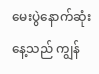မေးပွဲနောက်ဆုံးနေ့သည် ကျွန်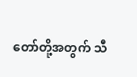တော်တို့အတွက် သီ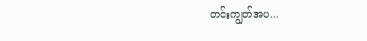တင်းကျွတ်အပ...